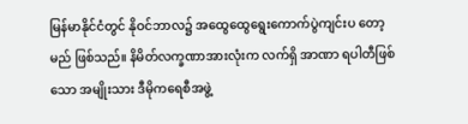မြန်မာနိုင်ငံတွင် နိုဝင်ဘာလ၌ အထွေထွေရွေးကောက်ပွဲကျင်းပ တော့မည် ဖြစ်သည်။ နိမိတ်လက္ခဏာအားလုံးက လက်ရှိ အာဏာ ရပါတီဖြစ်သော အမျိုးသား ဒီမိုကရေစီအဖွဲ့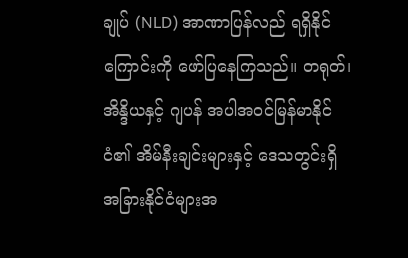ချုပ် (NLD) အာဏာပြန်လည် ရရှိနိုင်ကြောင်းကို ဖော်ပြနေကြသည်။ တရုတ်၊ အိန္ဒိယနှင့် ဂျပန် အပါအဝင်မြန်မာနိုင်ငံ၏ အိမ်နီးချင်းများနှင့် ဒေသတွင်းရှိ အခြားနိုင်ငံများအ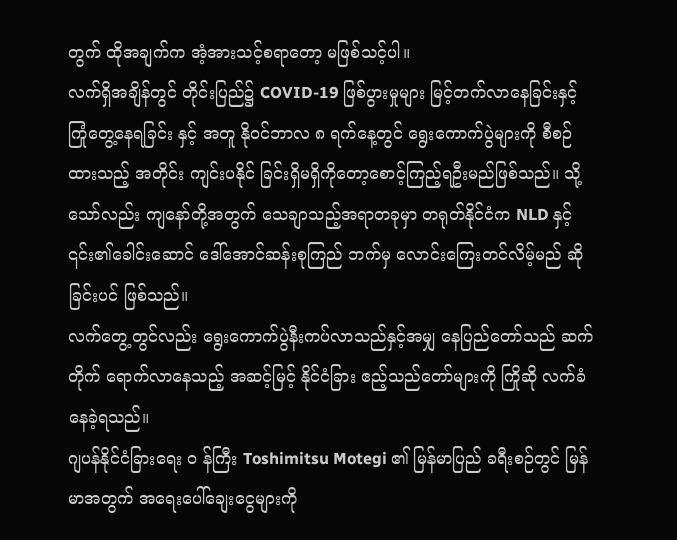တွက် ထိုအချက်က အံ့အားသင့်စရာတော့ မဖြစ်သင့်ပါ။
လက်ရှိအချိန်တွင် တိုင်းပြည်၌ COVID-19 ဖြစ်ပွားမှုများ မြင့်တက်လာနေခြင်းနှင့် ကြုံတွေ့နေရခြင်း နှင့် အတူ နိုဝင်ဘာလ ၈ ရက်နေ့တွင် ရွေးကောက်ပွဲများကို စီစဉ်ထားသည့် အတိုင်း ကျင်းပနိုင် ခြင်းရှိမရှိကိုတော့စောင့်ကြည့်ရဦးမည်ဖြစ်သည်။ သို့သော်လည်း ကျနော်တို့အတွက် သေချာသည့်အရာတခုမှာ တရုတ်နိုင်ငံက NLD နှင့် ၎င်း၏ခေါင်းဆောင် ဒေါ်အောင်ဆန်းစုကြည် ဘက်မှ လောင်းကြေးတင်လိမ့်မည် ဆိုခြင်းပင် ဖြစ်သည်။
လက်တွေ့တွင်လည်း ရွေးကောက်ပွဲနီးကပ်လာသည်နှင့်အမျှ နေပြည်တော်သည် ဆက်တိုက် ရောက်လာနေသည့် အဆင့်မြင့် နိုင်ငံခြား ဧည့်သည်တော်များကို ကြိုဆို လက်ခံနေခဲ့ရသည်။
ဂျပန်နိုင်ငံခြားရေး ၀ န်ကြီး Toshimitsu Motegi ၏ မြန်မာပြည် ခရီးစဉ်တွင် မြန်မာအတွက် အရေးပေါ်ချေးငွေများကို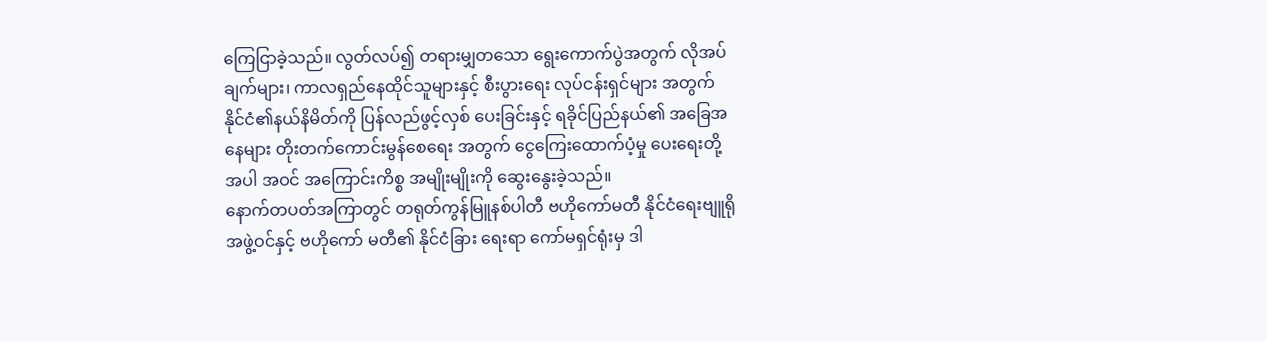ကြေငြာခဲ့သည်။ လွတ်လပ်၍ တရားမျှတသော ရွေးကောက်ပွဲအတွက် လိုအပ်ချက်များ၊ ကာလရှည်နေထိုင်သူများနှင့် စီးပွားရေး လုပ်ငန်းရှင်များ အတွက် နိုင်ငံ၏နယ်နိမိတ်ကို ပြန်လည်ဖွင့်လှစ် ပေးခြင်းနှင့် ရခိုင်ပြည်နယ်၏ အခြေအနေများ တိုးတက်ကောင်းမွန်စေရေး အတွက် ငွေကြေးထောက်ပံ့မှု ပေးရေးတို့ အပါ အဝင် အကြောင်းကိစ္စ အမျိုးမျိုးကို ဆွေးနွေးခဲ့သည်။
နောက်တပတ်အကြာတွင် တရုတ်ကွန်မြူနစ်ပါတီ ဗဟိုကော်မတီ နိုင်ငံရေးဗျူရို အဖွဲ့ဝင်နှင့် ဗဟိုကော် မတီ၏ နိုင်ငံခြား ရေးရာ ကော်မရှင်ရုံးမှ ဒါ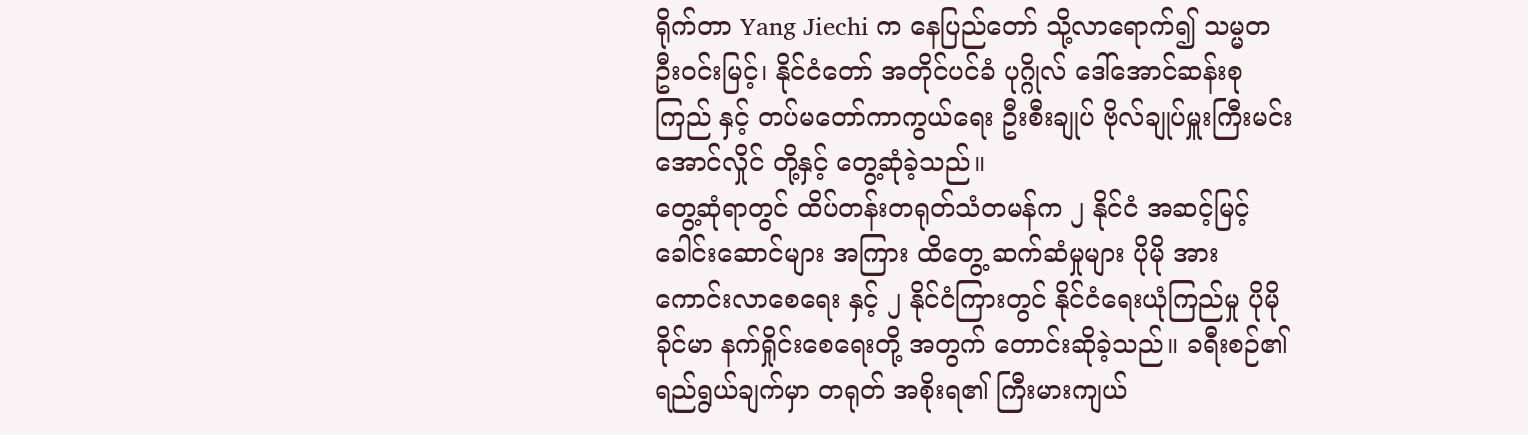ရိုက်တာ Yang Jiechi က နေပြည်တော် သို့လာရောက်၍ သမ္မတ ဦးဝင်းမြင့်၊ နိုင်ငံတော် အတိုင်ပင်ခံ ပုဂ္ဂိုလ် ဒေါ်အောင်ဆန်းစုကြည် နှင့် တပ်မတော်ကာကွယ်ရေး ဦးစီးချုပ် ဗိုလ်ချုပ်မှူးကြီးမင်းအောင်လှိုင် တို့နှင့် တွေ့ဆုံခဲ့သည်။
တွေ့ဆုံရာတွင် ထိပ်တန်းတရုတ်သံတမန်က ၂ နိုင်ငံ အဆင့်မြင့် ခေါင်းဆောင်များ အကြား ထိတွေ့ ဆက်ဆံမှုများ ပိုမို အား ကောင်းလာစေရေး နှင့် ၂ နိုင်ငံကြားတွင် နိုင်ငံရေးယုံကြည်မှု ပိုမိုခိုင်မာ နက်ရှိုင်းစေရေးတို့ အတွက် တောင်းဆိုခဲ့သည်။ ခရီးစဉ်၏ ရည်ရွယ်ချက်မှာ တရုတ် အစိုးရ၏ ကြီးမားကျယ်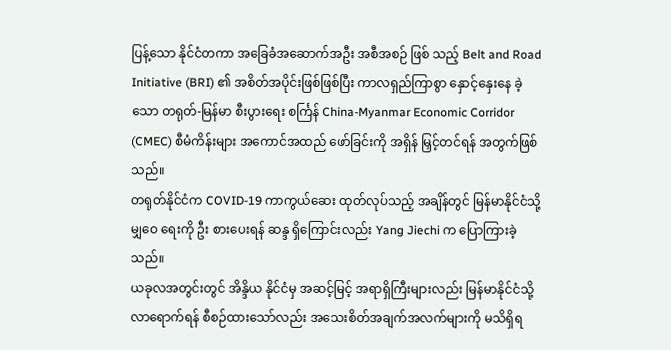ပြန့်သော နိုင်ငံတကာ အခြေခံအဆောက်အဦး အစီအစဉ် ဖြစ် သည့် Belt and Road Initiative (BRI) ၏ အစိတ်အပိုင်းဖြစ်ဖြစ်ပြီး ကာလရှည်ကြာစွာ နှောင့်နှေးနေ ခဲ့သော တရုတ်-မြန်မာ စီးပွားရေး စင်္ကြန် China-Myanmar Economic Corridor (CMEC) စီမံကိန်းများ အကောင်အထည် ဖော်ခြင်းကို အရှိန် မြှင့်တင်ရန် အတွက်ဖြစ်သည်။
တရုတ်နိုင်ငံက COVID-19 ကာကွယ်ဆေး ထုတ်လုပ်သည့် အချိန်တွင် မြန်မာနိုင်ငံသို့ မျှဝေ ရေးကို ဦး စားပေးရန် ဆန္ဒ ရှိကြောင်းလည်း Yang Jiechi က ပြောကြားခဲ့သည်။
ယခုလအတွင်းတွင် အိန္ဒိယ နိုင်ငံမှ အဆင့်မြင့် အရာရှိကြီးများလည်း မြန်မာနိုင်ငံသို့ လာရောက်ရန် စီစဉ်ထားသော်လည်း အသေးစိတ်အချက်အလက်များကို မသိရှိရ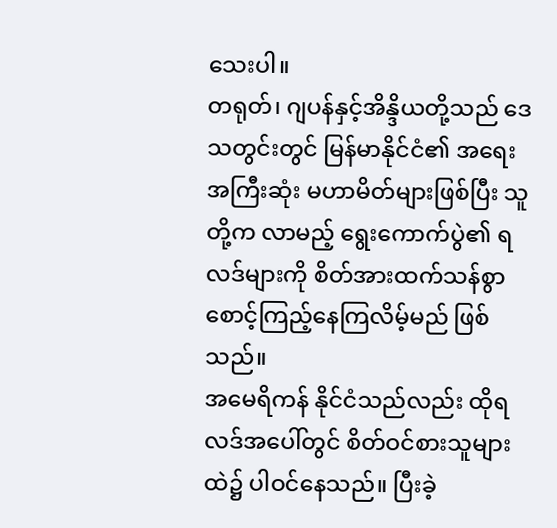သေးပါ။
တရုတ်၊ ဂျပန်နှင့်အိန္ဒိယတို့သည် ဒေသတွင်းတွင် မြန်မာနိုင်ငံ၏ အရေးအကြီးဆုံး မဟာမိတ်များဖြစ်ပြီး သူတို့က လာမည့် ရွေးကောက်ပွဲ၏ ရလဒ်များကို စိတ်အားထက်သန်စွာ စောင့်ကြည့်နေကြလိမ့်မည် ဖြစ်သည်။
အမေရိကန် နိုင်ငံသည်လည်း ထိုရလဒ်အပေါ်တွင် စိတ်ဝင်စားသူများထဲ၌ ပါဝင်နေသည်။ ပြီးခဲ့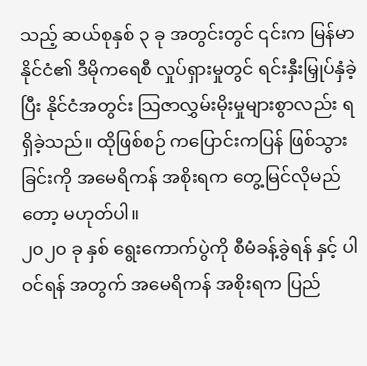သည့် ဆယ်စုနှစ် ၃ ခု အတွင်းတွင် ၎င်းက မြန်မာနိုင်ငံ၏ ဒီမိုကရေစီ လှုပ်ရှားမှုတွင် ရင်းနှီးမြှုပ်နှံခဲ့ပြီး နိုင်ငံအတွင်း သြဇာလွှမ်းမိုးမှုများစွာလည်း ရရှိခဲ့သည်။ ထိုဖြစ်စဉ် ကပြောင်းကပြန် ဖြစ်သွားခြင်းကို အမေရိကန် အစိုးရက တွေ့မြင်လိုမည်တော့ မဟုတ်ပါ။
၂၀၂၀ ခု နှစ် ရွေးကောက်ပွဲကို စီမံခန့်ခွဲရန် နှင့် ပါ ဝင်ရန် အတွက် အမေရိကန် အစိုးရက ပြည်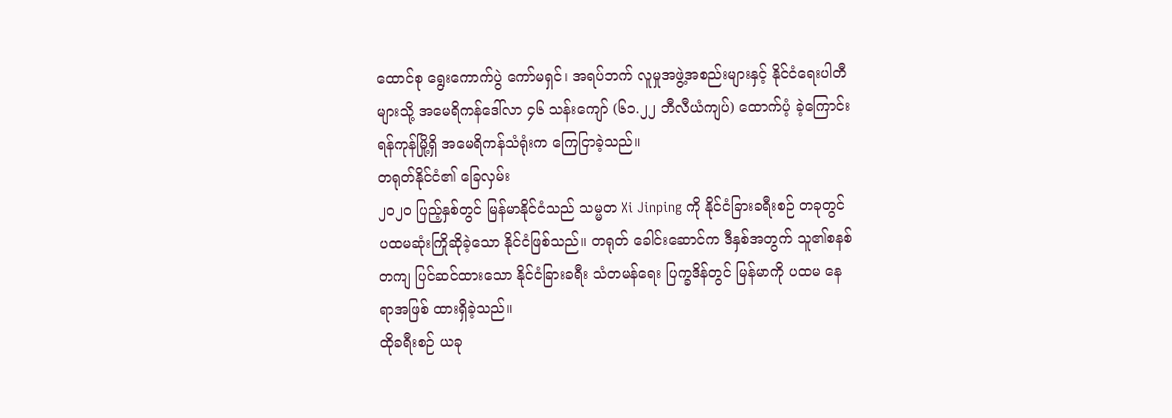ထောင်စု ရွေးကောက်ပွဲ ကော်မရှင်၊ အရပ်ဘက် လူမှုအဖွဲ့အစည်းများနှင့် နိုင်ငံရေးပါတီများသို့ အမေရိကန်ဒေါ်လာ ၄၆ သန်းကျော် (၆၁.၂၂ ဘီလီယံကျပ်) ထောက်ပံ့ ခဲ့ကြောင်း ရန်ကုန်မြို့ရှိ အမေရိကန်သံရုံးက ကြေငြာခဲ့သည်။
တရုတ်နိုင်ငံ၏ ခြေလှမ်း
၂၀၂၀ ပြည့်နှစ်တွင် မြန်မာနိုင်ငံသည် သမ္မတ Xi Jinping ကို နိုင်ငံခြားခရီးစဉ် တခုတွင် ပထမဆုံးကြိုဆိုခဲ့သော နိုင်ငံဖြစ်သည်။ တရုတ် ခေါင်းဆောင်က ဒီနှစ်အတွက် သူ၏စနစ်တကျ ပြင်ဆင်ထားသော နိုင်ငံခြားခရီး သံတမန်ရေး ပြက္ခဒိန်တွင် မြန်မာကို ပထမ နေရာအဖြစ် ထားရှိခဲ့သည်။
ထိုခရီးစဉ် ယခု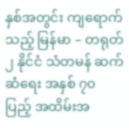နှစ်အတွင်း ကျရောက်သည့် မြန်မာ – တရုတ် ၂ နိုင်ငံ သံတမန် ဆက်ဆံရေး အနှစ် ၇၀ ပြည့် အထိမ်းအ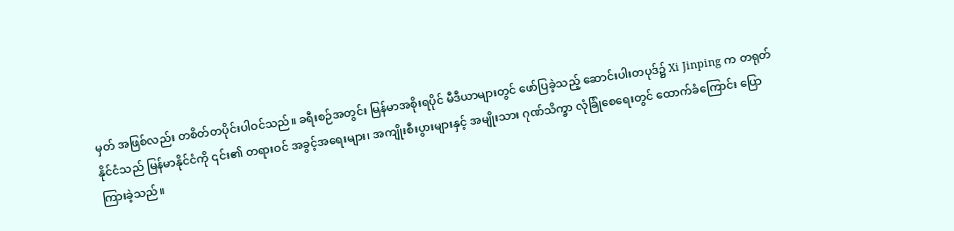မှတ် အဖြစ်လည်း တစိတ်တပိုင်းပါဝင်သည်။ ခရီးစဉ်အတွင်း မြန်မာအစိုးရပိုင် မီဒီယာများတွင် ဖော်ပြခဲ့သည့် ဆောင်းပါးတပုဒ်၌ Xi Jinping က တရုတ် နိုင်ငံသည် မြန်မာနိုင်ငံကို ၎င်း၏ တရားဝင် အခွင့်အရေးများ၊ အကျိုးစီးပွားများနှင့် အမျိုးသား ဂုဏ်သိက္ခာ လုံခြုံစေရေးတွင် ထောက်ခံကြောင်း ပြောကြားခဲ့သည်။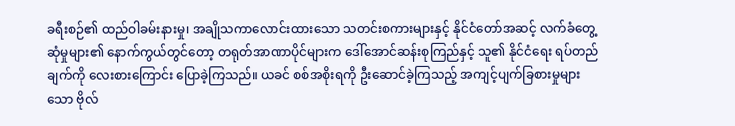ခရီးစဉ်၏ ထည်ဝါခမ်းနားမှု၊ အချိုသကာလောင်းထားသော သတင်းစကားများနှင့် နိုင်ငံတော်အဆင့် လက်ခံတွေ့ဆုံမှုများ၏ နောက်ကွယ်တွင်တော့ တရုတ်အာဏာပိုင်များက ဒေါ်အောင်ဆန်းစုကြည်နှင့် သူ၏ နိုင်ငံရေး ရပ်တည်ချက်ကို လေးစားကြောင်း ပြောခဲ့ကြသည်။ ယခင် စစ်အစိုးရကို ဦးဆောင်ခဲ့ကြသည့် အကျင့်ပျက်ခြစားမှုများသော ဗိုလ်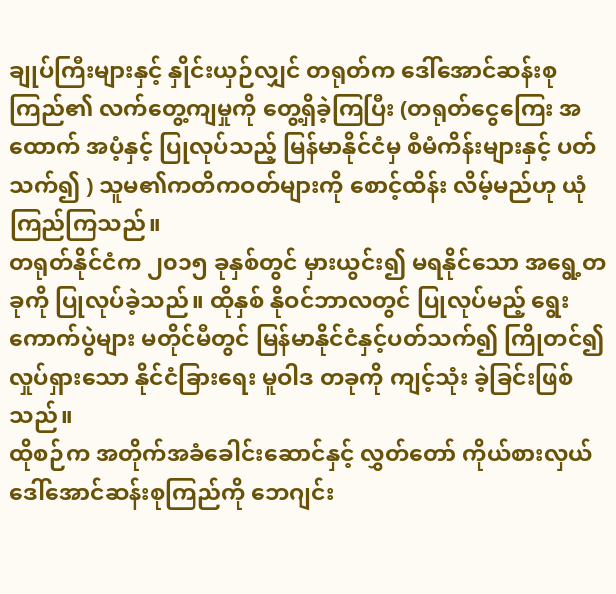ချုပ်ကြီးများနှင့် နှိုင်းယှဉ်လျှင် တရုတ်က ဒေါ်အောင်ဆန်းစုကြည်၏ လက်တွေ့ကျမှုကို တွေ့ရှိခဲ့ကြပြီး (တရုတ်ငွေကြေး အထောက် အပံ့နှင့် ပြုလုပ်သည့် မြန်မာနိုင်ငံမှ စီမံကိန်းများနှင့် ပတ်သက်၍ ) သူမ၏ကတိကဝတ်များကို စောင့်ထိန်း လိမ့်မည်ဟု ယုံကြည်ကြသည်။
တရုတ်နိုင်ငံက ၂၀၁၅ ခုနှစ်တွင် မှားယွင်း၍ မရနိုင်သော အရွေ့တခုကို ပြုလုပ်ခဲ့သည်။ ထိုနှစ် နိုဝင်ဘာလတွင် ပြုလုပ်မည့် ရွေးကောက်ပွဲများ မတိုင်မီတွင် မြန်မာနိုင်ငံနှင့်ပတ်သက်၍ ကြိုတင်၍ လှုပ်ရှားသော နိုင်ငံခြားရေး မူဝါဒ တခုကို ကျင့်သုံး ခဲ့ခြင်းဖြစ်သည်။
ထိုစဉ်က အတိုက်အခံခေါင်းဆောင်နှင့် လွှတ်တော် ကိုယ်စားလှယ် ဒေါ်အောင်ဆန်းစုကြည်ကို ဘေဂျင်း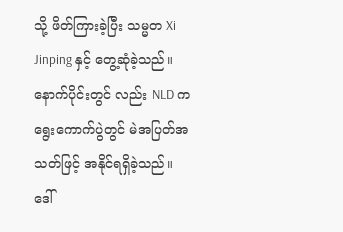သို့ ဖိတ်ကြားခဲ့ပြီး သမ္မတ Xi Jinping နှင့် တွေ့ဆုံခဲ့သည်။ နောက်ပိုင်းတွင် လည်း NLD က ရွေးကောက်ပွဲတွင် မဲအပြတ်အသတ်ဖြင့် အနိုင်ရရှိခဲ့သည်။
ဒေါ်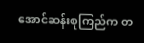အောင်ဆန်းစုကြည်က တ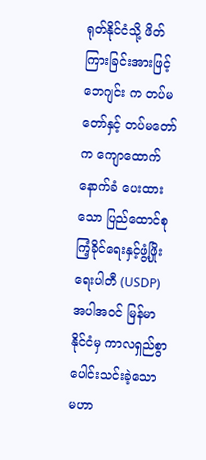ရုတ်နိုင်ငံသို့ ဖိတ်ကြားခြင်းအားဖြင့် ဘေဂျင်း က တပ်မတော်နှင့် တပ်မတော်က ကျောထောက် နောက်ခံ ပေးထားသော ပြည်ထောင်စုကြံ့ခိုင်ရေးနှင့်ဖွံ့ဖြိုးရေးပါတီ (USDP) အပါအဝင် မြန်မာနိုင်ငံမှ ကာလရှည်စွာ ပေါင်းသင်းခဲ့သော မဟာ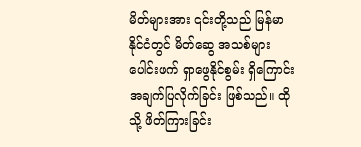မိတ်များအား ၎င်းတို့သည် မြန်မာနိုင်ငံတွင် မိတ်ဆွေ အသစ်များ ပေါင်းဖက် ရှာဖွေနိုင်စွမ်း ရှိကြောင်း အချက်ပြလိုက်ခြင်း ဖြစ်သည်။ ထိုသို့ ဖိတ်ကြားခြင်း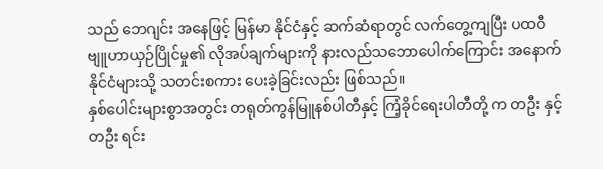သည် ဘေဂျင်း အနေဖြင့် မြန်မာ နိုင်ငံနှင့် ဆက်ဆံရာတွင် လက်တွေ့ကျပြီး ပထဝီ ဗျူဟာယှဉ်ပြိုင်မှု၏ လိုအပ်ချက်များကို နားလည်သဘောပေါက်ကြောင်း အနောက်နိုင်ငံများသို့ သတင်းစကား ပေးခဲ့ခြင်းလည်း ဖြစ်သည်။
နှစ်ပေါင်းများစွာအတွင်း တရုတ်ကွန်မြူနစ်ပါတီနှင့် ကြံ့ခိုင်ရေးပါတီတို့ က တဦး နှင့်တဦး ရင်း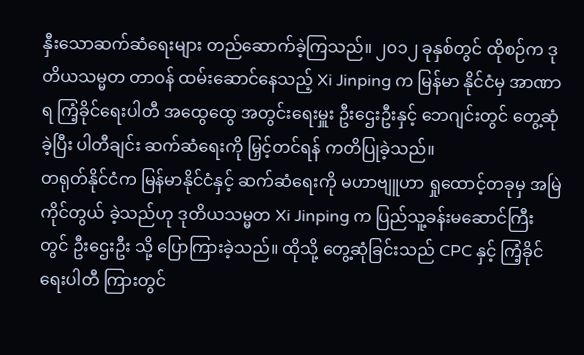နှီးသောဆက်ဆံရေးများ တည်ဆောက်ခဲ့ကြသည်။ ၂၀၁၂ ခုနှစ်တွင် ထိုစဉ်က ဒုတိယသမ္မတ တာဝန် ထမ်းဆောင်နေသည့် Xi Jinping က မြန်မာ နိုင်ငံမှ အာဏာရ ကြံ့ခိုင်ရေးပါတီ အထွေထွေ အတွင်းရေးမှူး ဦးဌေးဦးနှင့် ဘေဂျင်းတွင် တွေ့ဆုံခဲ့ပြီး ပါတီချင်း ဆက်ဆံရေးကို မြှင့်တင်ရန် ကတိပြုခဲ့သည်။
တရုတ်နိုင်ငံက မြန်မာနိုင်ငံနှင့် ဆက်ဆံရေးကို မဟာဗျူဟာ ရှုထောင့်တခုမှ အမြဲကိုင်တွယ် ခဲ့သည်ဟု ဒုတိယသမ္မတ Xi Jinping က ပြည်သူ့ခန်းမဆောင်ကြီးတွင် ဦးဌေးဦး သို့ ပြောကြားခဲ့သည်။ ထိုသို့ တွေ့ဆုံခြင်းသည် CPC နှင့် ကြံ့ခိုင်ရေးပါတီ ကြားတွင်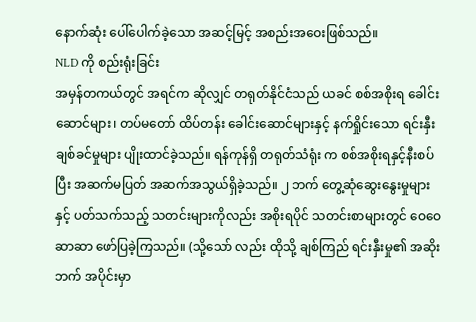နောက်ဆုံး ပေါ်ပေါက်ခဲ့သော အဆင့်မြင့် အစည်းအဝေးဖြစ်သည်။
NLD ကို စည်းရုံးခြင်း
အမှန်တကယ်တွင် အရင်က ဆိုလျှင် တရုတ်နိုင်ငံသည် ယခင် စစ်အစိုးရ ခေါင်းဆောင်များ၊ တပ်မတော် ထိပ်တန်း ခေါင်းဆောင်များနှင့် နက်ရှိုင်းသော ရင်းနှီးချစ်ခင်မှုများ ပျိုးထာင်ခဲ့သည်။ ရန်ကုန်ရှိ တရုတ်သံရုံး က စစ်အစိုးရနှင့်နီးစပ်ပြီး အဆက်မပြတ် အဆက်အသွယ်ရှိခဲ့သည်။ ၂ ဘက် တွေ့ဆုံဆွေးနွေးမှုများနှင့် ပတ်သက်သည့် သတင်းများကိုလည်း အစိုးရပိုင် သတင်းစာများတွင် ဝေဝေ ဆာဆာ ဖော်ပြခဲ့ကြသည်။ (သို့သော် လည်း ထိုသို့ ချစ်ကြည် ရင်းနှီးမှု၏ အဆိုးဘက် အပိုင်းမှာ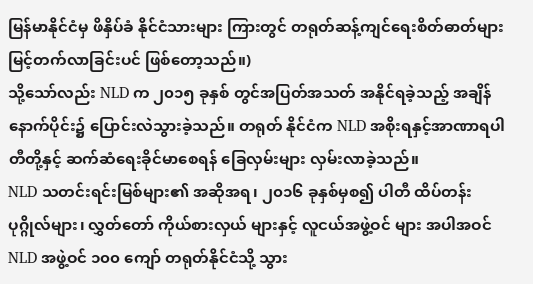မြန်မာနိုင်ငံမှ ဖိနှိပ်ခံ နိုင်ငံသားများ ကြားတွင် တရုတ်ဆန့်ကျင်ရေးစိတ်ဓာတ်များ မြင့်တက်လာခြင်းပင် ဖြစ်တော့သည်။)
သို့သော်လည်း NLD က ၂၀၁၅ ခုနှစ် တွင်အပြတ်အသတ် အနိုင်ရခဲ့သည့် အချိန် နောက်ပိုင်း၌ ပြောင်းလဲသွားခဲ့သည်။ တရုတ် နိုင်ငံက NLD အစိုးရနှင့်အာဏာရပါတီတို့နှင့် ဆက်ဆံရေးခိုင်မာစေရန် ခြေလှမ်းများ လှမ်းလာခဲ့သည်။
NLD သတင်းရင်းမြစ်များ၏ အဆိုအရ၊ ၂၀၁၆ ခုနှစ်မှစ၍ ပါတီ ထိပ်တန်းပုဂ္ဂိုလ်များ၊ လွှတ်တော် ကိုယ်စားလှယ် များနှင့် လူငယ်အဖွဲ့ဝင် များ အပါအဝင် NLD အဖွဲ့ဝင် ၁၀၀ ကျော် တရုတ်နိုင်ငံသို့ သွား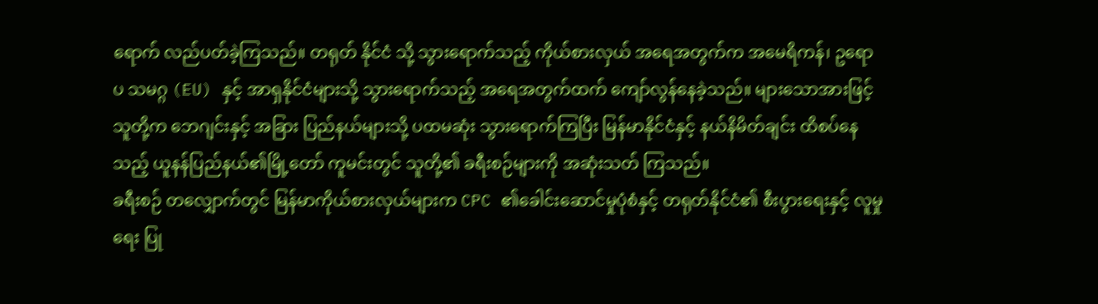ရောက် လည်ပတ်ခဲ့ကြသည်။ တရုတ် နိုင်ငံ သို့ သွားရောက်သည့် ကိုယ်စားလှယ် အရေအတွက်က အမေရိကန်၊ ဥရောပ သမဂ္ဂ (EU) နှင့် အာရှနိုင်ငံများသို့ သွားရောက်သည့် အရေအတွက်ထက် ကျော်လွန်နေခဲ့သည်။ များသောအားဖြင့် သူတို့က ဘေဂျင်းနှင့် အခြား ပြည်နယ်များသို့ ပထမဆုံး သွားရောက်ကြပြီး မြန်မာနိုင်ငံနှင့် နယ်နိမိတ်ချင်း ထိစပ်နေသည့် ယူနန်ပြည်နယ်၏မြို့တော် ကူမင်းတွင် သူတို့၏ ခရီးစဉ်များကို အဆုံးသတ် ကြသည်။
ခရီးစဉ် တလျှောက်တွင် မြန်မာကိုယ်စားလှယ်များက CPC ၏ခေါင်းဆောင်မှုပုံစံနှင့် တရုတ်နိုင်ငံ၏ စီးပွားရေးနှင့် လူမှုရေး ပြု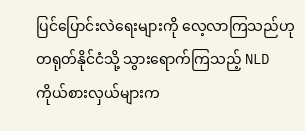ပြင်ပြောင်းလဲရေးများကို လေ့လာကြသည်ဟု တရုတ်နိုင်ငံသို့ သွားရောက်ကြသည့် NLD ကိုယ်စားလှယ်များက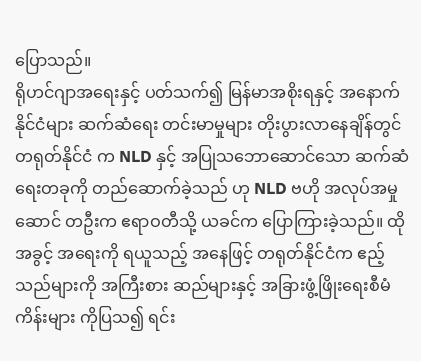ပြောသည်။
ရိုဟင်ဂျာအရေးနှင့် ပတ်သက်၍ မြန်မာအစိုးရနှင့် အနောက်နိုင်ငံများ ဆက်ဆံရေး တင်းမာမှုများ တိုးပွားလာနေချိန်တွင် တရုတ်နိုင်ငံ က NLD နှင့် အပြုသဘောဆောင်သော ဆက်ဆံရေးတခုကို တည်ဆောက်ခဲ့သည် ဟု NLD ဗဟို အလုပ်အမှုဆောင် တဦးက ဧရာဝတီသို့ ယခင်က ပြောကြားခဲ့သည်။ ထိုအခွင့် အရေးကို ရယူသည့် အနေဖြင့် တရုတ်နိုင်ငံက ဧည့်သည်များကို အကြီးစား ဆည်များနှင့် အခြားဖွံ့ဖြိုးရေးစီမံကိန်းများ ကိုပြသ၍ ရင်း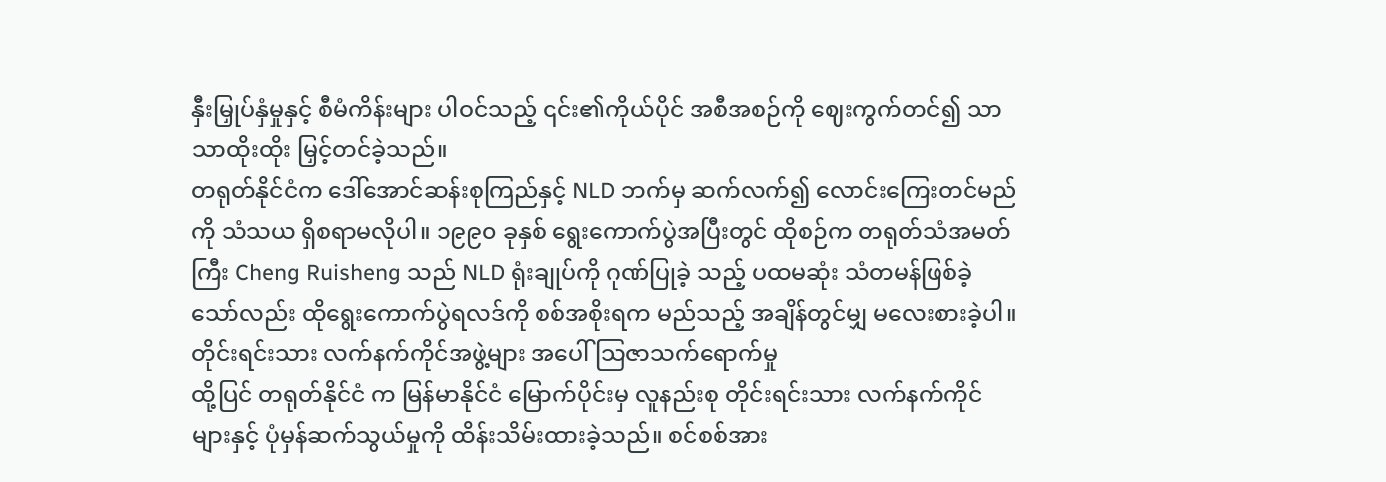နှီးမြှုပ်နှံမှုနှင့် စီမံကိန်းများ ပါဝင်သည့် ၎င်း၏ကိုယ်ပိုင် အစီအစဉ်ကို ဈေးကွက်တင်၍ သာသာထိုးထိုး မြှင့်တင်ခဲ့သည်။
တရုတ်နိုင်ငံက ဒေါ်အောင်ဆန်းစုကြည်နှင့် NLD ဘက်မှ ဆက်လက်၍ လောင်းကြေးတင်မည်ကို သံသယ ရှိစရာမလိုပါ။ ၁၉၉၀ ခုနှစ် ရွေးကောက်ပွဲအပြီးတွင် ထိုစဉ်က တရုတ်သံအမတ်ကြီး Cheng Ruisheng သည် NLD ရုံးချုပ်ကို ဂုဏ်ပြုခဲ့ သည့် ပထမဆုံး သံတမန်ဖြစ်ခဲ့ သော်လည်း ထိုရွေးကောက်ပွဲရလဒ်ကို စစ်အစိုးရက မည်သည့် အချိန်တွင်မျှ မလေးစားခဲ့ပါ။
တိုင်းရင်းသား လက်နက်ကိုင်အဖွဲ့များ အပေါ် သြဇာသက်ရောက်မှု
ထို့ပြင် တရုတ်နိုင်ငံ က မြန်မာနိုင်ငံ မြောက်ပိုင်းမှ လူနည်းစု တိုင်းရင်းသား လက်နက်ကိုင်များနှင့် ပုံမှန်ဆက်သွယ်မှုကို ထိန်းသိမ်းထားခဲ့သည်။ စင်စစ်အား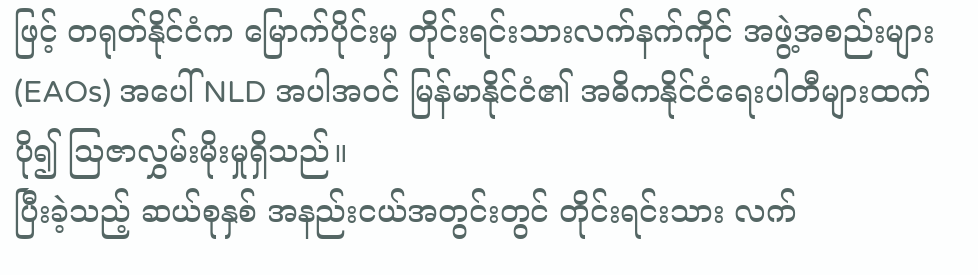ဖြင့် တရုတ်နိုင်ငံက မြောက်ပိုင်းမှ တိုင်းရင်းသားလက်နက်ကိုင် အဖွဲ့အစည်းများ (EAOs) အပေါ် NLD အပါအဝင် မြန်မာနိုင်ငံ၏ အဓိကနိုင်ငံရေးပါတီများထက် ပို၍ သြဇာလွှမ်းမိုးမှုရှိသည်။
ပြီးခဲ့သည့် ဆယ်စုနှစ် အနည်းငယ်အတွင်းတွင် တိုင်းရင်းသား လက်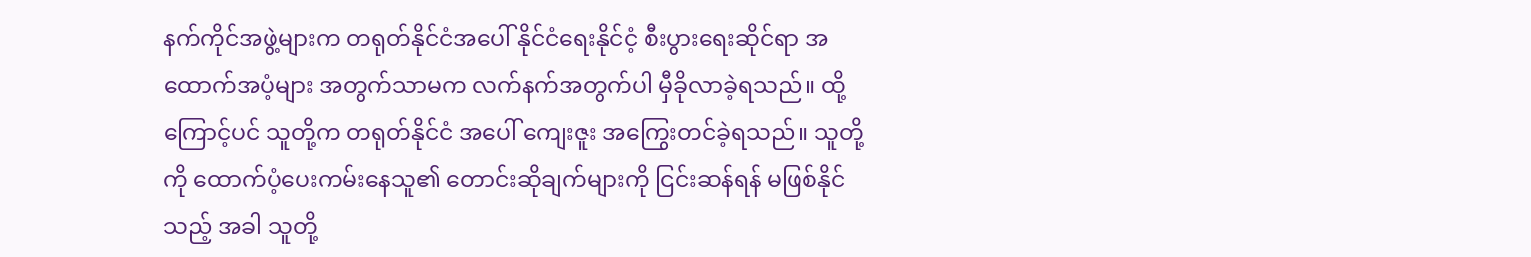နက်ကိုင်အဖွဲ့များက တရုတ်နိုင်ငံအပေါ် နိုင်ငံရေးနိုင်ငံ့ စီးပွားရေးဆိုင်ရာ အထောက်အပံ့များ အတွက်သာမက လက်နက်အတွက်ပါ မှီခိုလာခဲ့ရသည်။ ထို့ကြောင့်ပင် သူတို့က တရုတ်နိုင်ငံ အပေါ် ကျေးဇူး အကြွေးတင်ခဲ့ရသည်။ သူတို့ကို ထောက်ပံ့ပေးကမ်းနေသူ၏ တောင်းဆိုချက်များကို ငြင်းဆန်ရန် မဖြစ်နိုင်သည့် အခါ သူတို့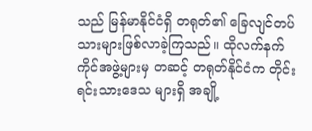သည် မြန်မာနိုင်ငံရှိ တရုတ်၏ ခြေလျင်တပ်သားများဖြစ်လာခဲ့ကြသည်။ ထိုလက်နက်ကိုင်အဖွဲ့များမှ တဆင့် တရုတ်နိုင်ငံက တိုင်းရင်းသားဒေသ များရှိ အချို့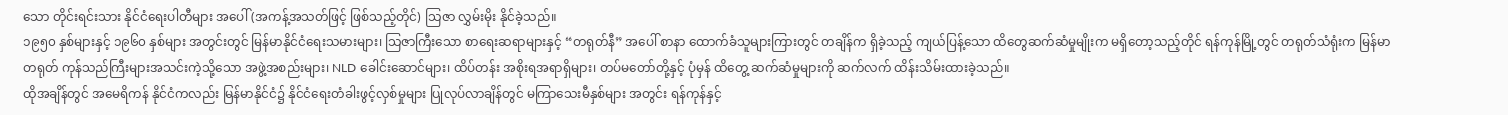သော တိုင်းရင်းသား နိုင်ငံရေးပါတီများ အပေါ် (အကန့်အသတ်ဖြင့် ဖြစ်သည့်တိုင်) သြဇာ လွှမ်းမိုး နိုင်ခဲ့သည်။
၁၉၅၀ နှစ်များနှင့် ၁၉၆၀ နှစ်များ အတွင်းတွင် မြန်မာနိုင်ငံရေးသမားများ၊ သြဇာကြီးသော စာရေးဆရာများနှင့် “တရုတ်နီ” အပေါ် စာနာ ထောက်ခံသူများကြားတွင် တချိန်က ရှိခဲ့သည့် ကျယ်ပြန့်သော ထိတွေဆက်ဆံမှုမျိုးက မရှိတော့သည့်တိုင် ရန်ကုန်မြို့တွင် တရုတ်သံရုံးက မြန်မာတရုတ် ကုန်သည်ကြီးများအသင်းကဲ့သို့သော အဖွဲ့အစည်းများ၊ NLD ခေါင်းဆောင်များ၊ ထိပ်တန်း အစိုးရအရာရှိများ၊ တပ်မတော်တို့နှင့် ပုံမှန် ထိတွေ့ ဆက်ဆံမှုများကို ဆက်လက် ထိန်းသိမ်းထားခဲ့သည်။
ထိုအချိန်တွင် အမေရိကန် နိုင်ငံကလည်း မြန်မာနိုင်ငံ၌ နိုင်ငံရေးတံခါးဖွင့်လှစ်မှုများ ပြုလုပ်လာချိန်တွင် မကြာသေးမီနှစ်များ အတွင်း ရန်ကုန်နှင့်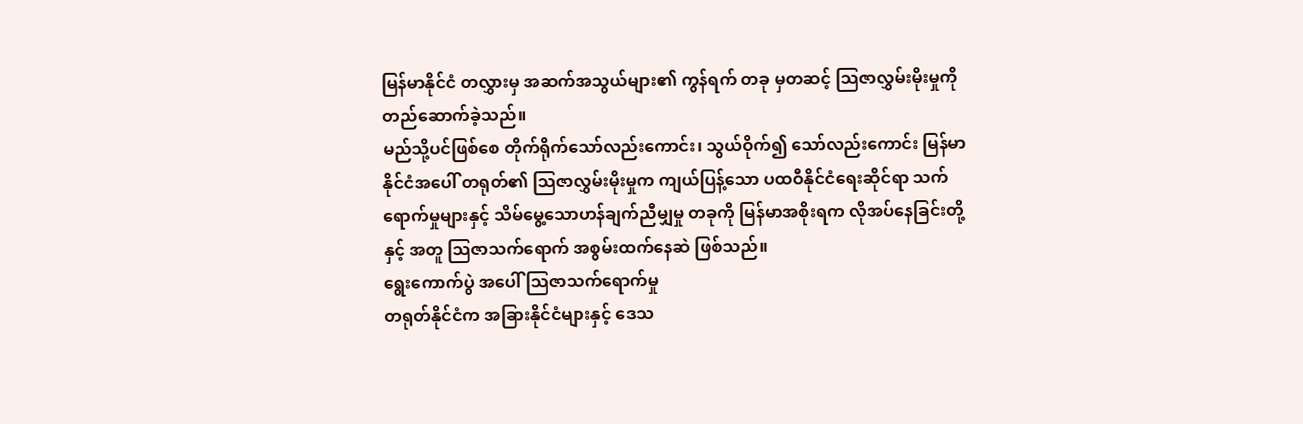မြန်မာနိုင်ငံ တလွှားမှ အဆက်အသွယ်များ၏ ကွန်ရက် တခု မှတဆင့် သြဇာလွှမ်းမိုးမှုကို တည်ဆောက်ခဲ့သည်။
မည်သို့ပင်ဖြစ်စေ တိုက်ရိုက်သော်လည်းကောင်း၊ သွယ်ဝိုက်၍ သော်လည်းကောင်း မြန်မာနိုင်ငံအပေါ် တရုတ်၏ သြဇာလွှမ်းမိုးမှုက ကျယ်ပြန့်သော ပထဝီနိုင်ငံရေးဆိုင်ရာ သက်ရောက်မှုများနှင့် သိမ်မွေ့သောဟန်ချက်ညီမျှမှု တခုကို မြန်မာအစိုးရက လိုအပ်နေခြင်းတို့ နှင့် အတူ သြဇာသက်ရောက် အစွမ်းထက်နေဆဲ ဖြစ်သည်။
ရွေးကောက်ပွဲ အပေါ် သြဇာသက်ရောက်မှု
တရုတ်နိုင်ငံက အခြားနိုင်ငံများနှင့် ဒေသ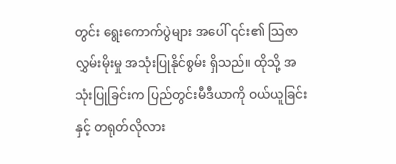တွင်း ရွေးကောက်ပွဲများ အပေါ် ၎င်း၏ သြဇာလွှမ်းမိုးမှု အသုံးပြုနိုင်စွမ်း ရှိသည်။ ထိုသို့ အသုံးပြုခြင်းက ပြည်တွင်းမီဒီယာကို ဝယ်ယူခြင်းနှင့် တရုတ်လိုလား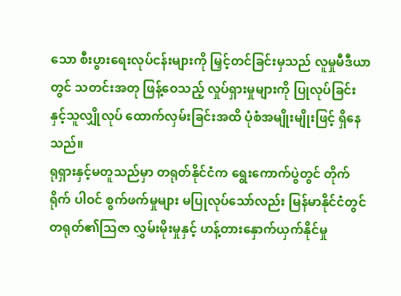သော စီးပွားရေးလုပ်ငန်းများကို မြှင့်တင်ခြင်းမှသည် လူမှုမီဒီယာတွင် သတင်းအတု ဖြန့်ဝေသည့် လှုပ်ရှားမှုများကို ပြုလုပ်ခြင်း နှင့်သူလျှိုလုပ် ထောက်လှမ်းခြင်းအထိ ပုံစံအမျိုးမျိုးဖြင့် ရှိနေသည်။
ရုရှားနှင့်မတူသည်မှာ တရုတ်နိုင်ငံက ရွေးကောက်ပွဲတွင် တိုက်ရိုက် ပါဝင် စွက်ဖက်မှုများ မပြုလုပ်သော်လည်း မြန်မာနိုင်ငံတွင် တရုတ်၏သြဇာ လွှမ်းမိုးမှုနှင့် ဟန့်တားနှောက်ယှက်နိုင်မှု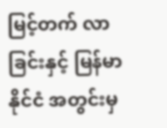မြင့်တက် လာခြင်းနှင့် မြန်မာနိုင်ငံ အတွင်းမှ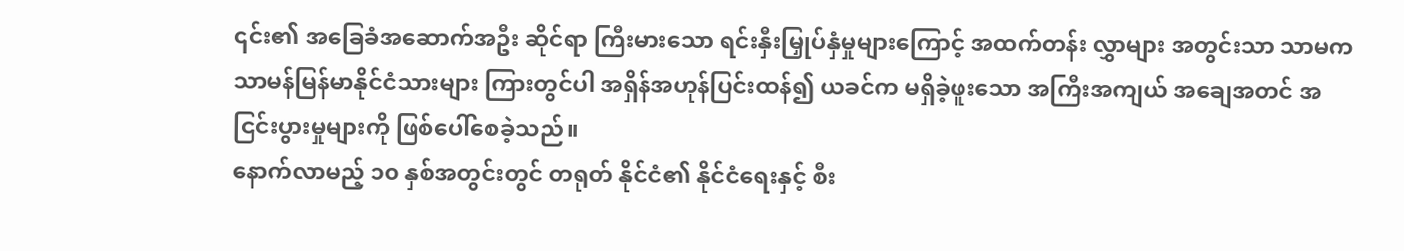၎င်း၏ အခြေခံအဆောက်အဦး ဆိုင်ရာ ကြီးမားသော ရင်းနှီးမြှုပ်နှံမှုများကြောင့် အထက်တန်း လွှာများ အတွင်းသာ သာမက သာမန်မြန်မာနိုင်ငံသားများ ကြားတွင်ပါ အရှိန်အဟုန်ပြင်းထန်၍ ယခင်က မရှိခဲ့ဖူးသော အကြီးအကျယ် အချေအတင် အငြင်းပွားမှုများကို ဖြစ်ပေါ်စေခဲ့သည်။
နောက်လာမည့် ၁၀ နှစ်အတွင်းတွင် တရုတ် နိုင်ငံ၏ နိုင်ငံရေးနှင့် စီး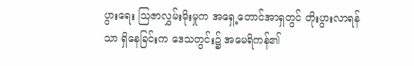ပွားရေး သြဇာလွှမ်းမိုးမှုက အရှေ့တောင်အာရှတွင် တိုးပွားလာရန်သာ ရှိနေခြင်းက ဒေသတွင်း၌ အမေရိကန်၏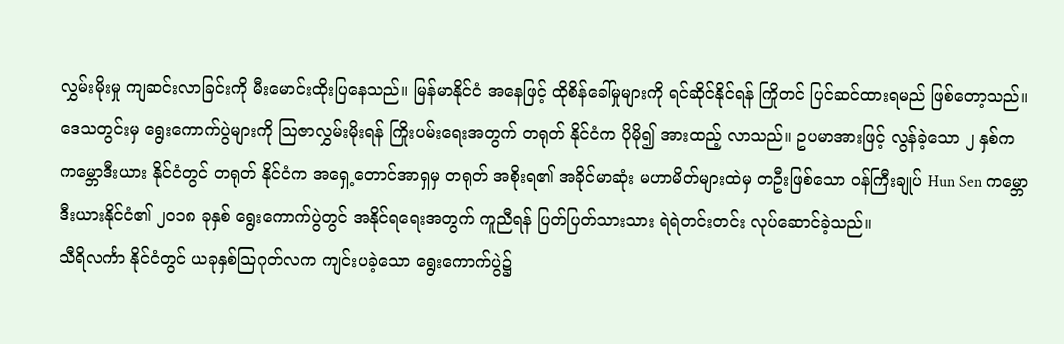လွှမ်းမိုးမှု ကျဆင်းလာခြင်းကို မီးမောင်းထိုးပြနေသည်။ မြန်မာနိုင်ငံ အနေဖြင့် ထိုစိန်ခေါ်မှုများကို ရင်ဆိုင်နိုင်ရန် ကြိုတင် ပြင်ဆင်ထားရမည် ဖြစ်တော့သည်။
ဒေသတွင်းမှ ရွေးကောက်ပွဲများကို သြဇာလွှမ်းမိုးရန် ကြိုးပမ်းရေးအတွက် တရုတ် နိုင်ငံက ပိုမို၍ အားထည့် လာသည်။ ဥပမာအားဖြင့် လွန်ခဲ့သော ၂ နှစ်က ကမ္ဘောဒီးယား နိုင်ငံတွင် တရုတ် နိုင်ငံက အရှေ့တောင်အာရှမှ တရုတ် အစိုးရ၏ အခိုင်မာဆုံး မဟာမိတ်များထဲမှ တဦးဖြစ်သော ဝန်ကြီးချုပ် Hun Sen ကမ္ဘောဒီးယားနိုင်ငံ၏ ၂၀၁၈ ခုနှစ် ရွေးကောက်ပွဲတွင် အနိုင်ရရေးအတွက် ကူညီရန် ပြတ်ပြတ်သားသား ရဲရဲတင်းတင်း လုပ်ဆောင်ခဲ့သည်။
သီရိလင်္ကာ နိုင်ငံတွင် ယခုနှစ်သြဂုတ်လက ကျင်းပခဲ့သော ရွေးကောက်ပွဲ၌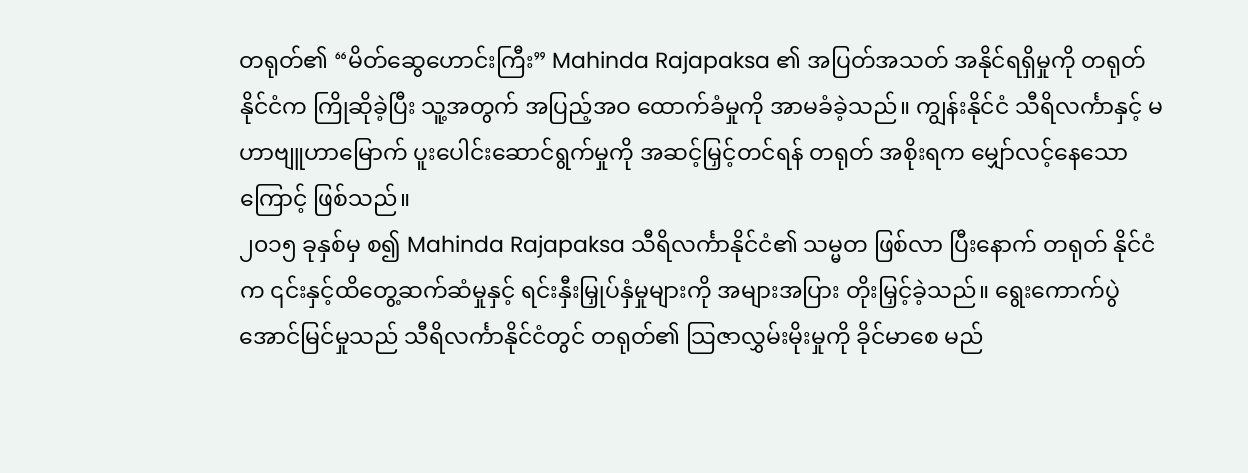တရုတ်၏ “မိတ်ဆွေဟောင်းကြီး” Mahinda Rajapaksa ၏ အပြတ်အသတ် အနိုင်ရရှိမှုကို တရုတ်နိုင်ငံက ကြိုဆိုခဲ့ပြီး သူ့အတွက် အပြည့်အဝ ထောက်ခံမှုကို အာမခံခဲ့သည်။ ကျွန်းနိုင်ငံ သီရိလင်္ကာနှင့် မဟာဗျူဟာမြောက် ပူးပေါင်းဆောင်ရွက်မှုကို အဆင့်မြှင့်တင်ရန် တရုတ် အစိုးရက မျှော်လင့်နေသောကြောင့် ဖြစ်သည်။
၂၀၁၅ ခုနှစ်မှ စ၍ Mahinda Rajapaksa သီရိလင်္ကာနိုင်ငံ၏ သမ္မတ ဖြစ်လာ ပြီးနောက် တရုတ် နိုင်ငံက ၎င်းနှင့်ထိတွေ့ဆက်ဆံမှုနှင့် ရင်းနှီးမြှုပ်နှံမှုများကို အများအပြား တိုးမြှင့်ခဲ့သည်။ ရွေးကောက်ပွဲ အောင်မြင်မှုသည် သီရိလင်္ကာနိုင်ငံတွင် တရုတ်၏ သြဇာလွှမ်းမိုးမှုကို ခိုင်မာစေ မည်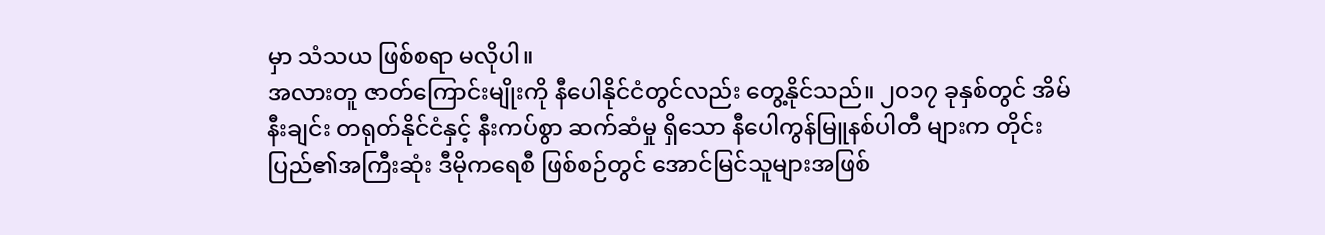မှာ သံသယ ဖြစ်စရာ မလိုပါ။
အလားတူ ဇာတ်ကြောင်းမျိုးကို နီပေါနိုင်ငံတွင်လည်း တွေ့နိုင်သည်။ ၂၀၁၇ ခုနှစ်တွင် အိမ်နီးချင်း တရုတ်နိုင်ငံနှင့် နီးကပ်စွာ ဆက်ဆံမှု ရှိသော နီပေါကွန်မြူနစ်ပါတီ များက တိုင်းပြည်၏အကြီးဆုံး ဒီမိုကရေစီ ဖြစ်စဉ်တွင် အောင်မြင်သူများအဖြစ်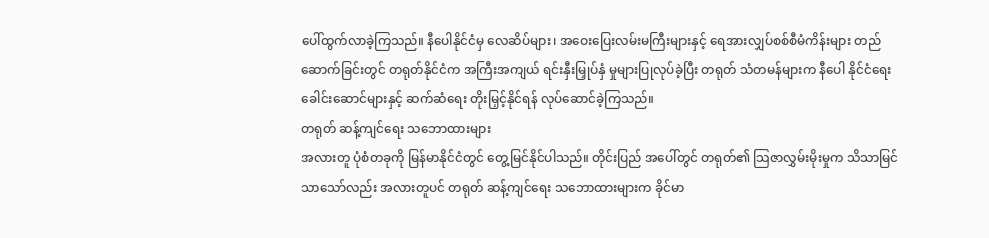ပေါ်ထွက်လာခဲ့ကြသည်။ နီပေါနိုင်ငံမှ လေဆိပ်များ၊ အဝေးပြေးလမ်းမကြီးများနှင့် ရေအားလျှပ်စစ်စီမံကိန်းများ တည်ဆောက်ခြင်းတွင် တရုတ်နိုင်ငံက အကြီးအကျယ် ရင်းနှီးမြှုပ်နှံ မှုများပြုလုပ်ခဲ့ပြီး တရုတ် သံတမန်များက နီပေါ နိုင်ငံရေး ခေါင်းဆောင်များနှင့် ဆက်ဆံရေး တိုးမြှင့်နိုင်ရန် လုပ်ဆောင်ခဲ့ကြသည်။
တရုတ် ဆန့်ကျင်ရေး သဘောထားများ
အလားတူ ပုံစံတခုကို မြန်မာနိုင်ငံတွင် တွေ့မြင်နိုင်ပါသည်။ တိုင်းပြည် အပေါ်တွင် တရုတ်၏ သြဇာလွှမ်းမိုးမှုက သိသာမြင်သာသော်လည်း အလားတူပင် တရုတ် ဆန့်ကျင်ရေး သဘောထားများက ခိုင်မာ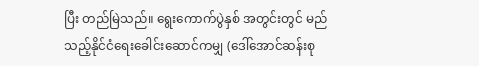ပြီး တည်မြဲသည်။ ရွေးကောက်ပွဲနှစ် အတွင်းတွင် မည်သည့်နိုင်ငံရေးခေါင်းဆောင်ကမျှ (ဒေါ်အောင်ဆန်းစု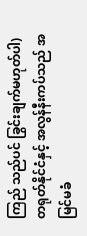ကြည် သည်ပင် ခြွင်းချက်မဟုတ်ပါ) တရုတ်နိုင်ငံနှင့် အလွန်နီးကပ်သည် အမြင်မခံ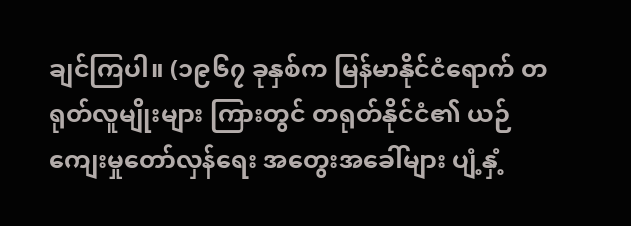ချင်ကြပါ။ (၁၉၆၇ ခုနှစ်က မြန်မာနိုင်ငံရောက် တရုတ်လူမျိုးများ ကြားတွင် တရုတ်နိုင်ငံ၏ ယဉ်ကျေးမှုတော်လှန်ရေး အတွေးအခေါ်များ ပျံ့နှံ့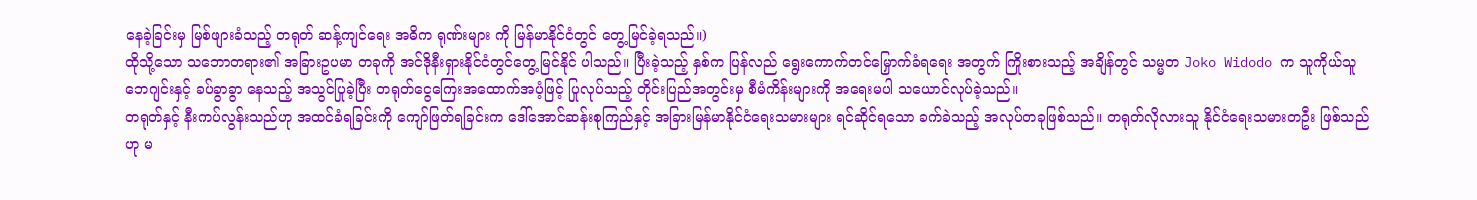နေခဲ့ခြင်းမှ မြစ်ဖျားခံသည့် တရုတ် ဆန့်ကျင်ရေး အဓိက ရုဏ်းများ ကို မြန်မာနိုင်ငံတွင် တွေ့မြင်ခဲ့ရသည်။)
ထိုသို့သော သဘောတရား၏ အခြားဥပမာ တခုကို အင်ဒိုနီးရှားနိုင်ငံတွင်တွေ့မြင်နိုင် ပါသည်။ ပြီးခဲ့သည့် နှစ်က ပြန်လည် ရွေးကောက်တင်မြှောက်ခံရရေး အတွက် ကြိုးစားသည့် အချိန်တွင် သမ္မတ Joko Widodo က သူကိုယ်သူ ဘေဂျင်းနှင့် ခပ်ခွာခွာ နေသည့် အသွင်ပြုခဲ့ပြီး တရုတ်ငွေကြေးအထောက်အပံ့ဖြင့် ပြုလုပ်သည့် တိုင်းပြည်အတွင်းမှ စီမံကိန်းများကို အရေးမပါ သယောင်လုပ်ခဲ့သည်။
တရုတ်နှင့် နီးကပ်လွန်းသည်ဟု အထင်ခံရခြင်းကို ကျော်ဖြတ်ရခြင်းက ဒေါ်အောင်ဆန်းစုကြည်နှင့် အခြားမြန်မာနိုင်ငံရေးသမားများ ရင်ဆိုင်ရသော ခက်ခဲသည့် အလုပ်တခုဖြစ်သည်။ တရုတ်လိုလားသူ နိုင်ငံရေးသမားတဦး ဖြစ်သည်ဟု မ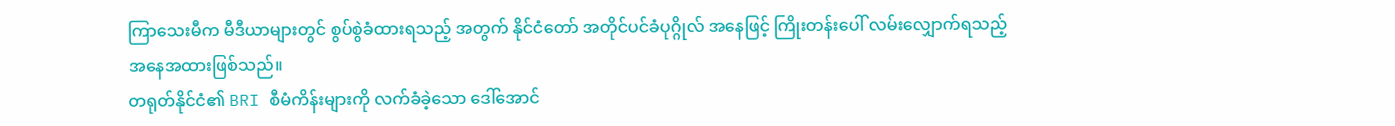ကြာသေးမီက မီဒီယာများတွင် စွပ်စွဲခံထားရသည့် အတွက် နိုင်ငံတော် အတိုင်ပင်ခံပုဂ္ဂိုလ် အနေဖြင့် ကြိုးတန်းပေါ် လမ်းလျှောက်ရသည့်အနေအထားဖြစ်သည်။
တရုတ်နိုင်ငံ၏ BRI စီမံကိန်းများကို လက်ခံခဲ့သော ဒေါ်အောင်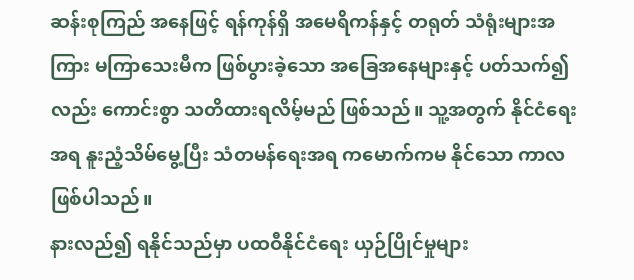ဆန်းစုကြည် အနေဖြင့် ရန်ကုန်ရှိ အမေရိကန်နှင့် တရုတ် သံရုံးများအကြား မကြာသေးမီက ဖြစ်ပွားခဲ့သော အခြေအနေများနှင့် ပတ်သက်၍လည်း ကောင်းစွာ သတိထားရလိမ့်မည် ဖြစ်သည်။ သူ့အတွက် နိုင်ငံရေးအရ နူးညံ့သိမ်မွေ့ပြီး သံတမန်ရေးအရ ကမောက်ကမ နိုင်သော ကာလ ဖြစ်ပါသည်။
နားလည်၍ ရနိုင်သည်မှာ ပထဝီနိုင်ငံရေး ယှဉ်ပြိုင်မှုများ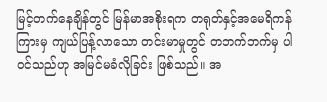မြင့်တက်နေချိန်တွင် မြန်မာအစိုးရက တရုတ်နှင့်အမေရိကန် ကြားမှ ကျယ်ပြန့်လာသော တင်းမာမှုတွင် တဘက်ဘက်မှ ပါဝင်သည်ဟု အမြင်မခံလိုခြင်း ဖြစ်သည်။ အ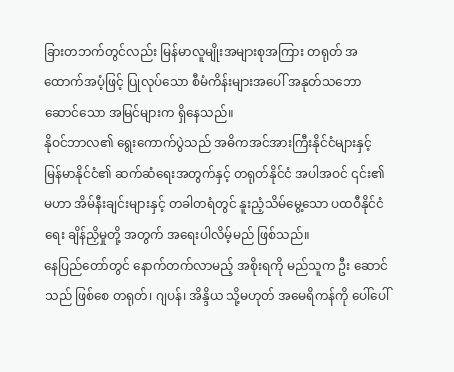ခြားတဘက်တွင်လည်း မြန်မာလူမျိုးအများစုအကြား တရုတ် အထောက်အပံ့ဖြင့် ပြုလုပ်သော စီမံကိန်းများအပေါ် အနုတ်သဘောဆောင်သော အမြင်များက ရှိနေသည်။
နိုဝင်ဘာလ၏ ရွေးကောက်ပွဲသည် အဓိကအင်အားကြီးနိုင်ငံများနှင့် မြန်မာနိုင်ငံ၏ ဆက်ဆံရေးအတွက်နှင့် တရုတ်နိုင်ငံ အပါအဝင် ၎င်း၏ မဟာ အိမ်နီးချင်းများနှင့် တခါတရံတွင် နူးညံ့သိမ်မွေ့သော ပထဝီနိုင်ငံရေး ချိန်ညှိမှုတို့ အတွက် အရေးပါလိမ့်မည် ဖြစ်သည်။
နေပြည်တော်တွင် နောက်တက်လာမည့် အစိုးရကို မည်သူက ဦး ဆောင်သည် ဖြစ်စေ တရုတ်၊ ဂျပန်၊ အိန္ဒိယ သို့မဟုတ် အမေရိကန်ကို ပေါ်ပေါ်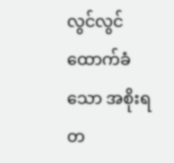လွင်လွင် ထောက်ခံသော အစိုးရတ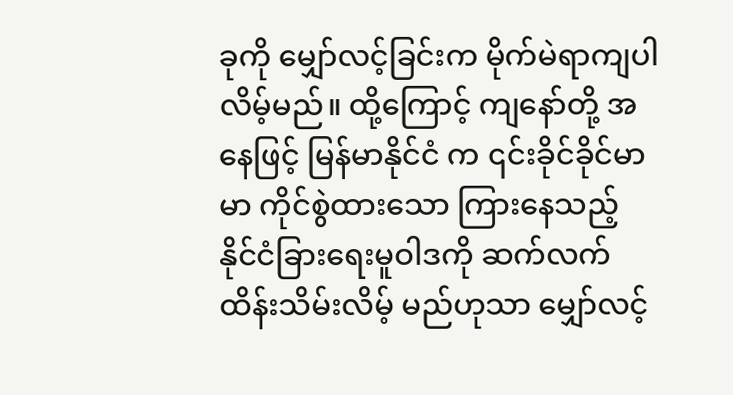ခုကို မျှော်လင့်ခြင်းက မိုက်မဲရာကျပါလိမ့်မည်။ ထို့ကြောင့် ကျနော်တို့ အနေဖြင့် မြန်မာနိုင်ငံ က ၎င်းခိုင်ခိုင်မာမာ ကိုင်စွဲထားသော ကြားနေသည့် နိုင်ငံခြားရေးမူဝါဒကို ဆက်လက် ထိန်းသိမ်းလိမ့် မည်ဟုသာ မျှော်လင့်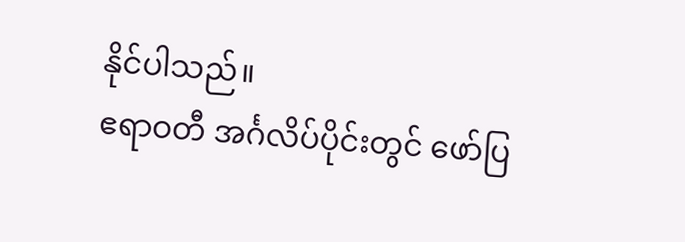နိုင်ပါသည်။
ဧရာဝတီ အင်္ဂလိပ်ပိုင်းတွင် ဖော်ပြ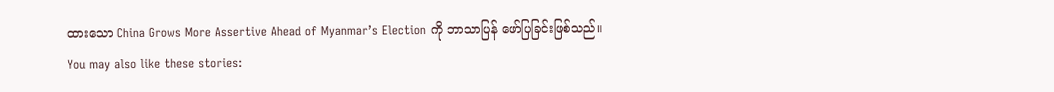ထားသော China Grows More Assertive Ahead of Myanmar’s Election ကို ဘာသာပြန် ဖော်ပြခြင်းဖြစ်သည်။
You may also like these stories: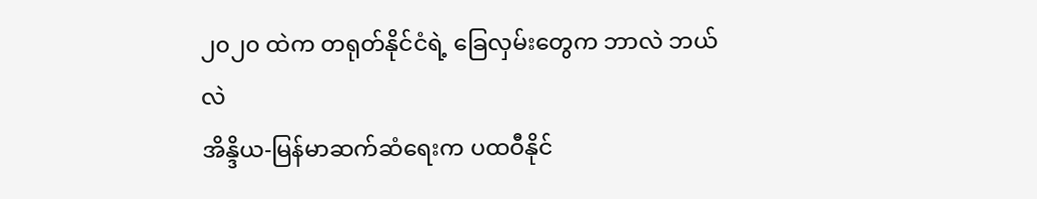၂၀၂၀ ထဲက တရုတ်နိုင်ငံရဲ့ ခြေလှမ်းတွေက ဘာလဲ ဘယ်လဲ
အိန္ဒိယ-မြန်မာဆက်ဆံရေးက ပထဝီနိုင်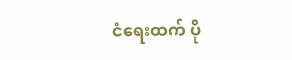ငံရေးထက် ပို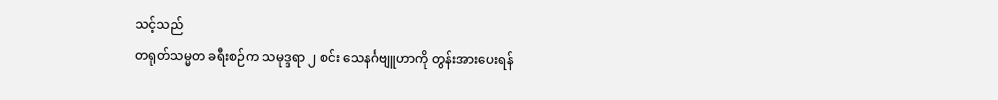သင့်သည်
တရုတ်သမ္မတ ခရီးစဉ်က သမုဒ္ဒရာ ၂ စင်း သေနင်္ဂဗျူဟာကို တွန်းအားပေးရန်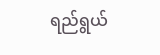ရည်ရွယ်